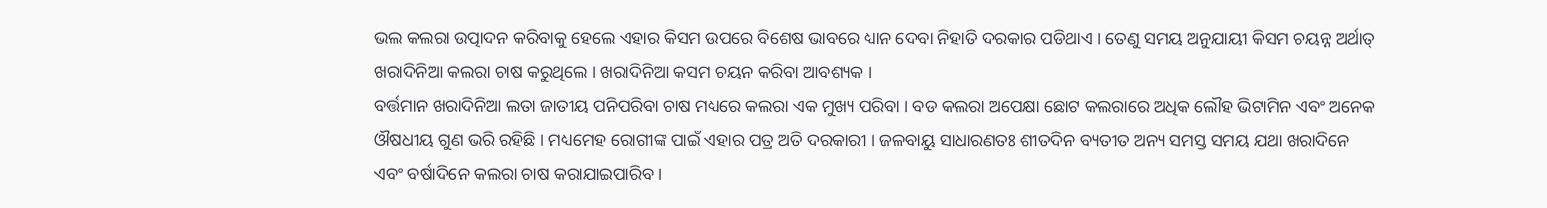ଭଲ କଲରା ଉତ୍ପାଦନ କରିବାକୁ ହେଲେ ଏହାର କିସମ ଉପରେ ବିଶେଷ ଭାବରେ ଧ୍ୟାନ ଦେବା ନିହାତି ଦରକାର ପଡିଥାଏ । ତେଣୁ ସମୟ ଅନୁଯାୟୀ କିସମ ଚୟନ୍ନ ଅର୍ଥାତ୍ ଖରାଦିନିଆ କଲରା ଚାଷ କରୁଥିଲେ । ଖରାଦିନିଆ କସମ ଚୟନ କରିବା ଆବଶ୍ୟକ ।
ବର୍ତ୍ତମାନ ଖରାଦିନିଆ ଲତା ଜାତୀୟ ପନିପରିବା ଚାଷ ମଧ୍ୟରେ କଲରା ଏକ ମୁଖ୍ୟ ପରିବା । ବଡ କଲରା ଅପେକ୍ଷା ଛୋଟ କଲରାରେ ଅଧିକ ଲୌହ ଭିଟାମିନ ଏବଂ ଅନେକ ଔଷଧୀୟ ଗୁଣ ଭରି ରହିଛି । ମଧ୍ୟମେହ ରୋଗୀଙ୍କ ପାଇଁ ଏହାର ପତ୍ର ଅତି ଦରକାରୀ । ଜଳବାୟୁ ସାଧାରଣତଃ ଶୀତଦିନ ବ୍ୟତୀତ ଅନ୍ୟ ସମସ୍ତ ସମୟ ଯଥା ଖରାଦିନେ ଏବଂ ବର୍ଷାଦିନେ କଲରା ଚାଷ କରାଯାଇପାରିବ ।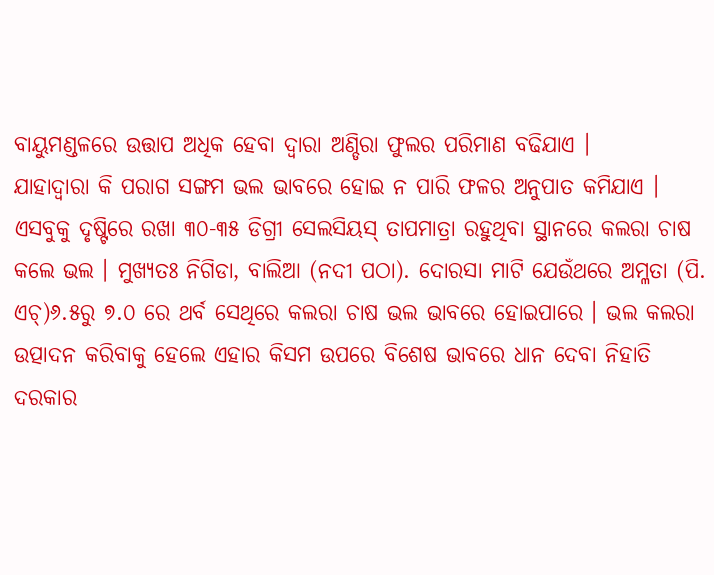ବାୟୁମଣ୍ଡଳରେ ଉତ୍ତାପ ଅଧିକ ହେବା ଦ୍ଵାରା ଅଣ୍ଡିରା ଫୁଲର ପରିମାଣ ବଢିଯାଏ ।
ଯାହାଦ୍ଵାରା କି ପରାଗ ସଙ୍ଗମ ଭଲ ଭାବରେ ହୋଇ ନ ପାରି ଫଳର ଅନୁପାତ କମିଯାଏ । ଏସବୁକୁ ଦୃଷ୍ଟିରେ ରଖା ୩୦-୩୫ ଡିଗ୍ରୀ ସେଲସିୟସ୍ ତାପମାତ୍ରା ରହୁଥିବା ସ୍ଥାନରେ କଲରା ଚାଷ କଲେ ଭଲ । ମୁଖ୍ୟତଃ ନିଗିଡା, ବାଲିଆ (ନଦୀ ପଠା). ଦୋରସା ମାଟି ଯେଉଁଥରେ ଅମ୍ଳତା (ପି. ଏଚ୍)୬.୫ରୁ ୭.୦ ରେ ଥର୍ବ ସେଥିରେ କଲରା ଚାଷ ଭଲ ଭାବରେ ହୋଇପାରେ । ଭଲ କଲରା ଉତ୍ପାଦନ କରିବାକୁ ହେଲେ ଏହାର କିସମ ଉପରେ ବିଶେଷ ଭାବରେ ଧାନ ଦେବା ନିହାତି ଦରକାର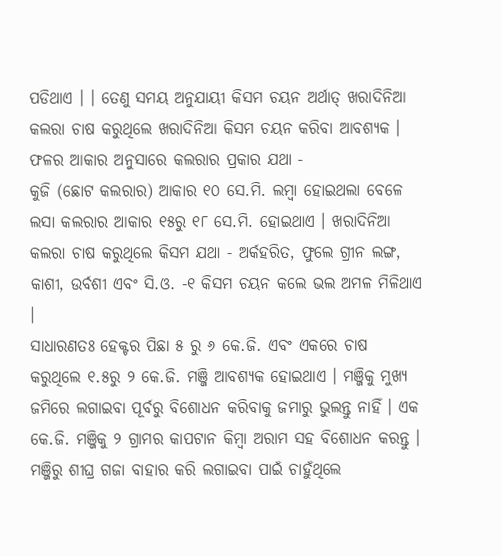ପଡିଥାଏ । । ତେଣୁ ସମୟ ଅନୁଯାୟୀ କିସମ ଚୟନ ଅର୍ଥାତ୍ ଖରାଦିନିଆ କଲରା ଚାଷ କରୁଥିଲେ ଖରାଦିନିଆ କିସମ ଚୟନ କରିବା ଆବଶ୍ୟକ । ଫଳର ଆକାର ଅନୁସାରେ କଲରାର ପ୍ରକାର ଯଥା -
କୁଜି (ଛୋଟ କଲରାର) ଆକାର ୧୦ ସେ.ମି. ଲମ୍ବା ହୋଇଥଲା ବେଳେ ଲସା କଲରାର ଆକାର ୧୫ରୁ ୧୮ ସେ.ମି. ହୋଇଥାଏ । ଖରାଦିନିଆ କଲରା ଚାଷ କରୁଥିଲେ କିସମ ଯଥା - ଅର୍କହରିତ, ଫୁଲେ ଗ୍ରୀନ ଲଙ୍ଗ, କାଶୀ, ଉର୍ବଶୀ ଏବଂ ସି.ଓ. -୧ କିସମ ଚୟନ କଲେ ଭଲ ଅମଳ ମିଳିଥାଏ ।
ସାଧାରଣତଃ ହେକ୍ଟର ପିଛା ୫ ରୁ ୬ କେ.ଜି. ଏବଂ ଏକରେ ଚାଷ କରୁଥିଲେ ୧.୫ରୁ ୨ କେ.ଜି. ମଞ୍ଜି ଆବଶ୍ୟକ ହୋଇଥାଏ । ମଞ୍ଜିକୁ ମୁଖ୍ୟ ଜମିରେ ଲଗାଇବା ପୂର୍ବରୁ ବିଶୋଧନ କରିବାକୁ ଜମାରୁ ଭୁଲନ୍ତୁ ନାହିଁ । ଏକ କେ.ଜି. ମଞ୍ଜିକୁ ୨ ଗ୍ରାମର କାପଟାନ କିମ୍ବା ଅରାମ ସହ ବିଶୋଧନ କରନ୍ତୁ । ମଞ୍ଜିରୁ ଶୀଘ୍ର ଗଜା ବାହାର କରି ଲଗାଇବା ପାଇଁ ଚାହୁଁଥିଲେ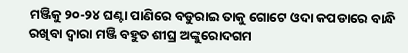ମଞ୍ଜିକୁ ୨୦-୨୪ ଘଣ୍ଟା ପାଣିରେ ବଡୁରାଇ ତାକୁ ଗୋଟେ ଓଦା କପଡାରେ ବାନ୍ଧି ରଖିବା ଦ୍ଵାରା ମଞ୍ଜି ବହୁତ ଶୀଘ୍ର ଅଙ୍କୁରୋଦଗମ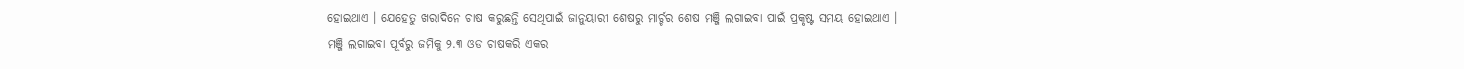ହୋଇଥାଏ । ଯେହେତୁ ଖରାଦିନେ ଚାଷ କରୁଛନ୍ତି ସେଥିପାଇଁ ଜାନୁୟାରୀ ଶେଷରୁ ମାର୍ଚ୍ଚର ଶେଷ ମଞ୍ଜି ଲଗାଇବା ପାଇଁ ପ୍ରକୃଷ୍ଟ ସମୟ ହୋଇଥାଏ ।
ମଞ୍ଜି ଲଗାଇବା ପୂର୍ବରୁ ଜମିକୁ ୨.୩ ଓଡ ଚାଷକରି ଏକର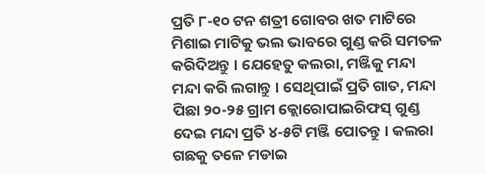ପ୍ରତି ୮-୧୦ ଟନ ଶତ୍ରୀ ଗୋବର ଖତ ମାଟିରେ ମିଶାଇ ମାଟିକୁ ଭଲ ଭାବରେ ଗୁଣ୍ଡ କରି ସମତଳ କରିଦିଅନ୍ତୁ । ଯେହେତୁ କଲରା, ମଞ୍ଜିକୁ ମନ୍ଦା ମନ୍ଦା କରି ଲଗାନ୍ତୁ । ସେଥିପାଇଁ ପ୍ରତି ଗାତ, ମନ୍ଦା ପିଛା ୨୦-୨୫ ଗ୍ରାମ କ୍ଲୋରୋପାଇରିଫସ୍ ଗୁଣ୍ଡ ଦେଇ ମନ୍ଦା ପ୍ରତି ୪-୫ଟି ମଞ୍ଜି ପୋତନ୍ତୁ । କଲରା ଗଛକୁ ତଳେ ମଡାଇ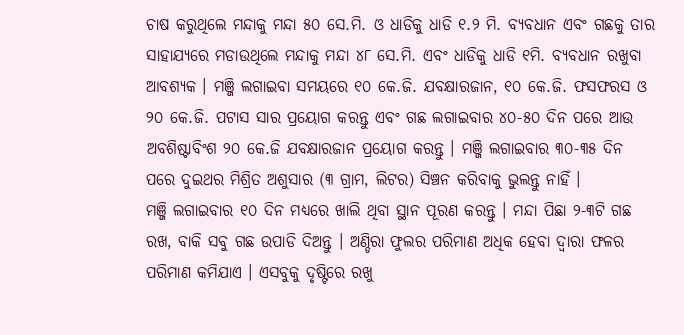ଚାଷ କରୁଥିଲେ ମନ୍ଦାକୁ ମନ୍ଦା ୫୦ ସେ.ମି. ଓ ଧାଡିକୁ ଧାଡି ୧.୨ ମି. ବ୍ୟବଧାନ ଏବଂ ଗଛକୁ ତାର ସାହାଯ୍ୟରେ ମଡାଉଥିଲେ ମନ୍ଦାକୁ ମନ୍ଦା ୪୮ ସେ.ମି. ଏବଂ ଧାଡିକୁ ଧାଡି ୧ମି. ବ୍ୟବଧାନ ରଖୁବା ଆବଶ୍ୟକ । ମଞ୍ଜି ଲଗାଇବା ସମୟରେ ୧୦ କେ.ଜି. ଯବକ୍ଷାରଜାନ, ୧୦ କେ.ଜି. ଫସଫରସ ଓ ୨୦ କେ.ଜି. ପଟାସ ସାର ପ୍ରୟୋଗ କରନ୍ତୁ ଏବଂ ଗଛ ଲଗାଇବାର ୪୦-୫୦ ଦିନ ପରେ ଆଉ ଅବଶିଷ୍ଟାବିଂଶ ୨୦ କେ.ଜି ଯବକ୍ଷାରଜାନ ପ୍ରୟୋଗ କରନ୍ତୁ । ମଞ୍ଜି ଲଗାଇବାର ୩୦-୩୫ ଦିନ ପରେ ଦୁଇଥର ମିଶ୍ରିତ ଅଶୁସାର (୩ ଗ୍ରାମ, ଲିଟର) ସିଞ୍ଚନ କରିବାକୁ ଭୁଲନ୍ତୁ ନାହିଁ ।
ମଞ୍ଜି ଲଗାଇବାର ୧୦ ଦିନ ମଧ୍ୟରେ ଖାଲି ଥିବା ସ୍ଥାନ ପୂରଣ କରନ୍ତୁ । ମନ୍ଦା ପିଛା ୨-୩ଟି ଗଛ ରଖ, ବାକି ସବୁ ଗଛ ଉପାଡି ଦିଅନ୍ତୁ । ଅଣ୍ଡିରା ଫୁଲର ପରିମାଣ ଅଧିକ ହେବା ଦ୍ଵାରା ଫଳର ପରିମାଣ କମିଯାଏ । ଏସବୁକୁ ଦୃଷ୍ଟିରେ ରଖୁ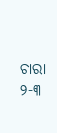ଚାରା ୨-୩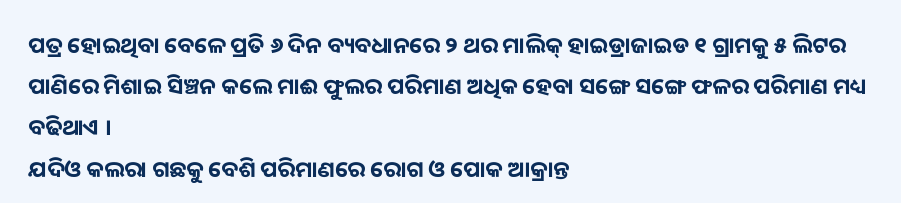ପତ୍ର ହୋଇଥିବା ବେଳେ ପ୍ରତି ୬ ଦିନ ବ୍ୟବଧାନରେ ୨ ଥର ମାଲିକ୍ ହାଇଡ୍ରାଜାଇଡ ୧ ଗ୍ରାମକୁ ୫ ଲିଟର ପାଣିରେ ମିଶାଇ ସିଞ୍ଚନ କଲେ ମାଈ ଫୁଲର ପରିମାଣ ଅଧିକ ହେବା ସଙ୍ଗେ ସଙ୍ଗେ ଫଳର ପରିମାଣ ମଧ୍ୟ ବଢିଥାଏ ।
ଯଦିଓ କଲରା ଗଛକୁ ବେଶି ପରିମାଣରେ ରୋଗ ଓ ପୋକ ଆକ୍ରାନ୍ତ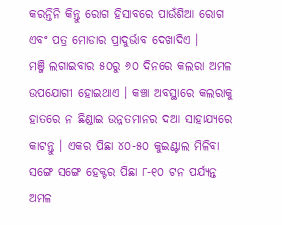କରନ୍ତିନି କିନ୍ତୁ ରୋଗ ହିସାବରେ ପାଉଁଶିଆ ରୋଗ ଏବଂ ପତ୍ର ମୋଡାର ପ୍ରାଦୁର୍ଭାବ ଦେଖାଦିଏ ।
ମଞ୍ଜି ଲଗାଇବାର ୫୦ରୁ ୬୦ ଦିନରେ କଲରା ଅମଳ ଉପଯୋଗୀ ହୋଇଥାଏ । କଞ୍ଚା ଅବସ୍ଥାରେ କଲରାକୁ ହାତରେ ନ ଛିଣ୍ଡାଇ ଉନ୍ନତମାନର ଦଆ ସାହାଯ୍ୟରେ କାଟନ୍ତୁ । ଏକର ପିଛା ୪୦-୫୦ କୁଇଣ୍ଟାଲ ମିଳିବା ସଙ୍ଗେ ସଙ୍ଗେ ହେକ୍ଟର ପିଛା ୮-୧୦ ଟନ ପର୍ଯ୍ୟନ୍ତ ଅମଳ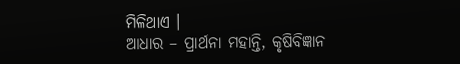ମିଳିଥାଏ ।
ଆଧାର – ପ୍ରାର୍ଥନା ମହାନ୍ତି, କୃଷିବିଜ୍ଞାନ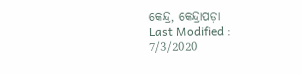କେନ୍ଦ୍ର, କେନ୍ଦ୍ରାପଡ଼ା
Last Modified : 7/3/2020